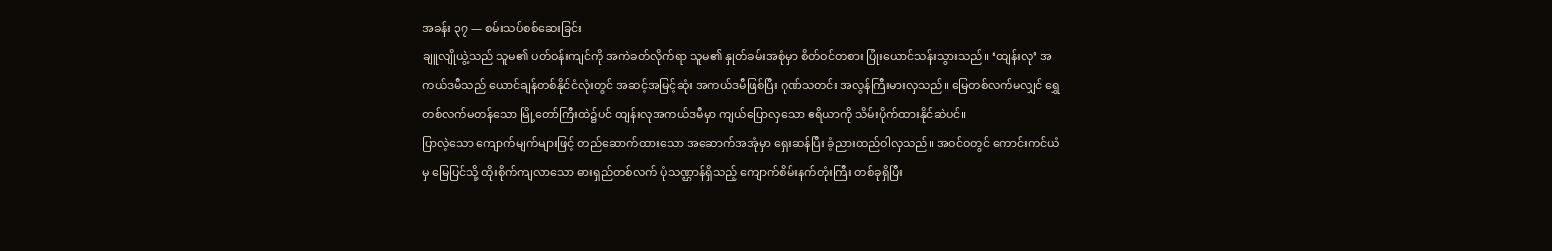အခန်း ၃၇ — စမ်းသပ်စစ်ဆေးခြင်း
ချူလျိုယွဲ့သည် သူမ၏ ပတ်ဝန်းကျင်ကို အကဲခတ်လိုက်ရာ သူမ၏ နှုတ်ခမ်းအစုံမှာ စိတ်ဝင်တစား ပြုံးယောင်သန်းသွားသည်။ ‘ထျန်းလု’ အကယ်ဒမီသည် ယောင်ချန်တစ်နိုင်ငံလုံးတွင် အဆင့်အမြင့်ဆုံး အကယ်ဒမီဖြစ်ပြီး ဂုဏ်သတင်း အလွန်ကြီးမားလှသည်။ မြေတစ်လက်မလျှင် ရွှေတစ်လက်မတန်သော မြို့တော်ကြီးထဲ၌ပင် ထျန်းလုအကယ်ဒမီမှာ ကျယ်ပြောလှသော ဧရိယာကို သိမ်းပိုက်ထားနိုင်ဆဲပင်။
ပြာလဲ့သော ကျောက်မျက်များဖြင့် တည်ဆောက်ထားသော အဆောက်အအုံမှာ ရှေးဆန်ပြီး ခံ့ညားထည်ဝါလှသည်။ အဝင်ဝတွင် ကောင်းကင်ယံမှ မြေပြင်သို့ ထိုးစိုက်ကျလာသော ဓားရှည်တစ်လက် ပုံသဏ္ဌာန်ရှိသည့် ကျောက်စိမ်းနက်တုံးကြီး တစ်ခုရှိပြီး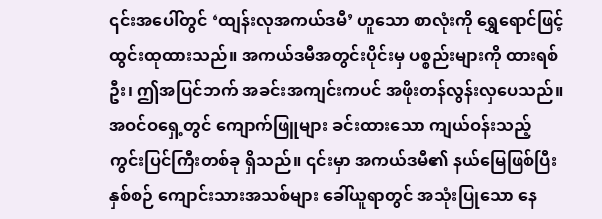၎င်းအပေါ်တွင် ‘ထျန်းလုအကယ်ဒမီ’ ဟူသော စာလုံးကို ရွှေရောင်ဖြင့် ထွင်းထုထားသည်။ အကယ်ဒမီအတွင်းပိုင်းမှ ပစ္စည်းများကို ထားရစ်ဦး၊ ဤအပြင်ဘက် အခင်းအကျင်းကပင် အဖိုးတန်လွန်းလှပေသည်။
အဝင်ဝရှေ့တွင် ကျောက်ဖြူများ ခင်းထားသော ကျယ်ဝန်းသည့် ကွင်းပြင်ကြီးတစ်ခု ရှိသည်။ ၎င်းမှာ အကယ်ဒမီ၏ နယ်မြေဖြစ်ပြီး နှစ်စဉ် ကျောင်းသားအသစ်များ ခေါ်ယူရာတွင် အသုံးပြုသော နေ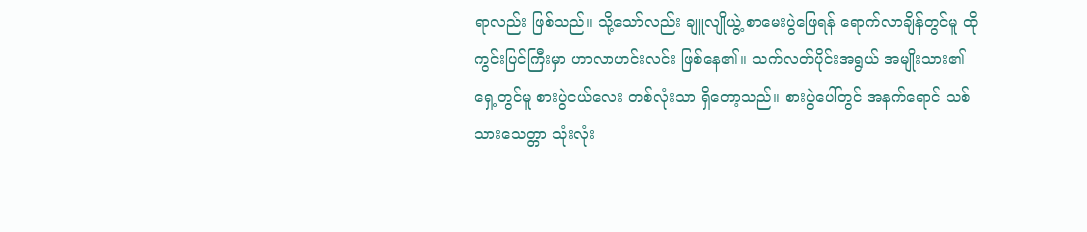ရာလည်း ဖြစ်သည်။ သို့သော်လည်း ချူလျိုယွဲ့ စာမေးပွဲဖြေရန် ရောက်လာချိန်တွင်မူ ထိုကွင်းပြင်ကြီးမှာ ဟာလာဟင်းလင်း ဖြစ်နေ၏။ သက်လတ်ပိုင်းအရွယ် အမျိုးသား၏ ရှေ့တွင်မူ စားပွဲငယ်လေး တစ်လုံးသာ ရှိတော့သည်။ စားပွဲပေါ်တွင် အနက်ရောင် သစ်သားသေတ္တာ သုံးလုံး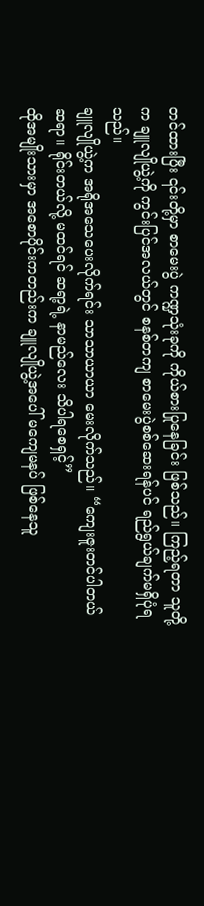တင်ထားပြီး ၎င်းတို့မှာ စာမေးပွဲ ကဏ္ဍသုံးခုကို ကိုယ်စားပြုနေခြင်း ဖြစ်သည်။ ကြည့်ရတာ သူတို့က ချူလျိုယွဲ့ကို ကွင်းပြင်အလယ်တွင် စနစ်တကျ စာမေးပွဲစစ်ဆေးရန်ပင် ရည်ရွယ်ချက်မရှိပုံရသည်။
ချူလျိုယွဲ့က အရိုအသေပေးလိုက်ရင်း သာသာယာယာ မေးလိုက်သည်။ “ကျေးဇူးတင်ပါတယ် ဆရာ။ ရိုင်းတယ်လို့ မထင်ရင် ဆရာ့ရဲ့ နာမည်လေး သိပါရစေရှင့်”
ထိုအမျိုးသားမှာ အစောပိုင်းကတည်းက ချူလျိုယွဲ့အပေါ် မကျေမနပ် ဖြစ်နေသူ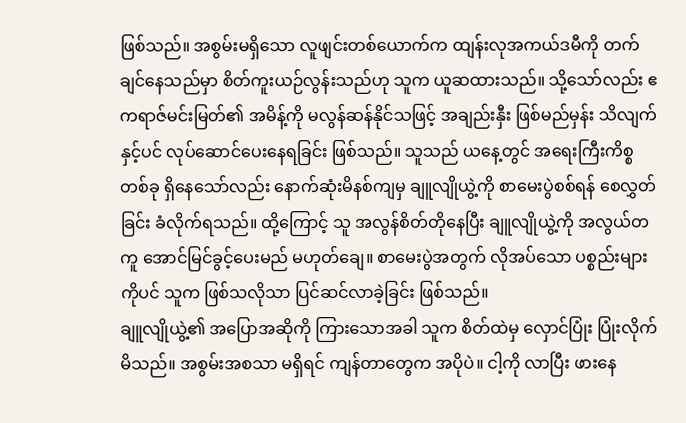ဖြစ်သည်။ အစွမ်းမရှိသော လူဖျင်းတစ်ယောက်က ထျန်းလုအကယ်ဒမီကို တက်ချင်နေသည်မှာ စိတ်ကူးယဉ်လွန်းသည်ဟု သူက ယူဆထားသည်။ သို့သော်လည်း ဧကရာဇ်မင်းမြတ်၏ အမိန့်ကို မလွန်ဆန်နိုင်သဖြင့် အချည်းနှီး ဖြစ်မည်မှန်း သိလျက်နှင့်ပင် လုပ်ဆောင်ပေးနေရခြင်း ဖြစ်သည်။ သူသည် ယနေ့တွင် အရေးကြီးကိစ္စတစ်ခု ရှိနေသော်လည်း နောက်ဆုံးမိနစ်ကျမှ ချူလျိုယွဲ့ကို စာမေးပွဲစစ်ရန် စေလွှတ်ခြင်း ခံလိုက်ရသည်။ ထို့ကြောင့် သူ အလွန်စိတ်တိုနေပြီး ချူလျိုယွဲ့ကို အလွယ်တကူ အောင်မြင်ခွင့်ပေးမည် မဟုတ်ချေ။ စာမေးပွဲအတွက် လိုအပ်သော ပစ္စည်းများကိုပင် သူက ဖြစ်သလိုသာ ပြင်ဆင်လာခဲ့ခြင်း ဖြစ်သည်။
ချူလျိုယွဲ့၏ အပြောအဆိုကို ကြားသောအခါ သူက စိတ်ထဲမှ လှောင်ပြုံး ပြုံးလိုက်မိသည်။ အစွမ်းအစသာ မရှိရင် ကျန်တာတွေက အပိုပဲ။ ငါ့ကို လာပြီး ဖားနေ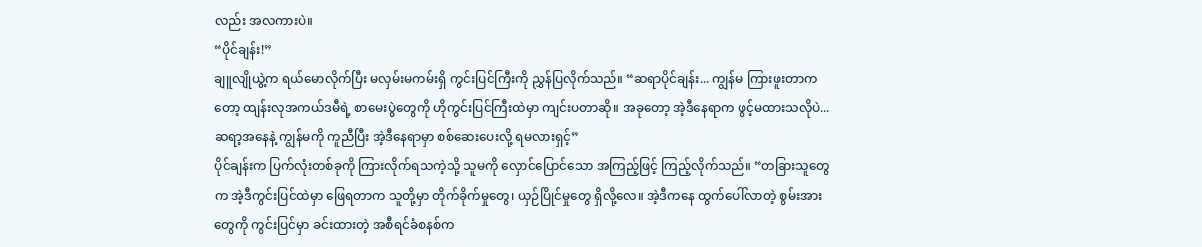လည်း အလကားပဲ။
“ပိုင်ချန်း!”
ချူလျိုယွဲ့က ရယ်မောလိုက်ပြီး မလှမ်းမကမ်းရှိ ကွင်းပြင်ကြီးကို ညွှန်ပြလိုက်သည်။ “ဆရာပိုင်ချန်း... ကျွန်မ ကြားဖူးတာကတော့ ထျန်းလုအကယ်ဒမီရဲ့ စာမေးပွဲတွေကို ဟိုကွင်းပြင်ကြီးထဲမှာ ကျင်းပတာဆို။ အခုတော့ အဲ့ဒီနေရာက ဖွင့်မထားသလိုပဲ... ဆရာ့အနေနဲ့ ကျွန်မကို ကူညီပြီး အဲ့ဒီနေရာမှာ စစ်ဆေးပေးလို့ ရမလားရှင့်”
ပိုင်ချန်းက ပြက်လုံးတစ်ခုကို ကြားလိုက်ရသကဲ့သို့ သူမကို လှောင်ပြောင်သော အကြည့်ဖြင့် ကြည့်လိုက်သည်။ “တခြားသူတွေက အဲ့ဒီကွင်းပြင်ထဲမှာ ဖြေရတာက သူတို့မှာ တိုက်ခိုက်မှုတွေ၊ ယှဉ်ပြိုင်မှုတွေ ရှိလို့လေ။ အဲ့ဒီကနေ ထွက်ပေါ်လာတဲ့ စွမ်းအားတွေကို ကွင်းပြင်မှာ ခင်းထားတဲ့ အစီရင်ခံစနစ်က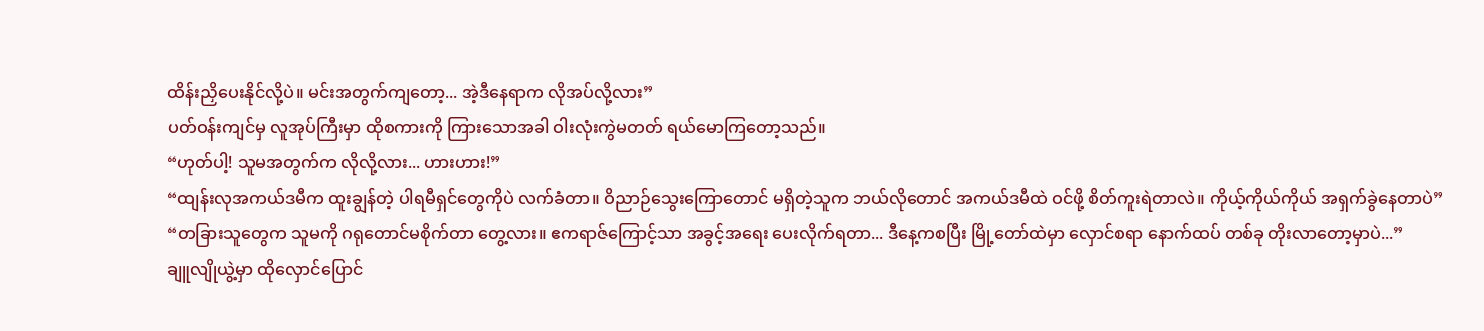ထိန်းညှိပေးနိုင်လို့ပဲ။ မင်းအတွက်ကျတော့... အဲ့ဒီနေရာက လိုအပ်လို့လား”
ပတ်ဝန်းကျင်မှ လူအုပ်ကြီးမှာ ထိုစကားကို ကြားသောအခါ ဝါးလုံးကွဲမတတ် ရယ်မောကြတော့သည်။
“ဟုတ်ပါ့! သူမအတွက်က လိုလို့လား... ဟားဟား!”
“ထျန်းလုအကယ်ဒမီက ထူးချွန်တဲ့ ပါရမီရှင်တွေကိုပဲ လက်ခံတာ။ ဝိညာဉ်သွေးကြောတောင် မရှိတဲ့သူက ဘယ်လိုတောင် အကယ်ဒမီထဲ ဝင်ဖို့ စိတ်ကူးရဲတာလဲ။ ကိုယ့်ကိုယ်ကိုယ် အရှက်ခွဲနေတာပဲ”
“တခြားသူတွေက သူမကို ဂရုတောင်မစိုက်တာ တွေ့လား။ ဧကရာဇ်ကြောင့်သာ အခွင့်အရေး ပေးလိုက်ရတာ... ဒီနေ့ကစပြီး မြို့တော်ထဲမှာ လှောင်စရာ နောက်ထပ် တစ်ခု တိုးလာတော့မှာပဲ...”
ချူလျိုယွဲ့မှာ ထိုလှောင်ပြောင်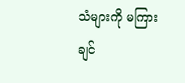သံများကို မကြားချင်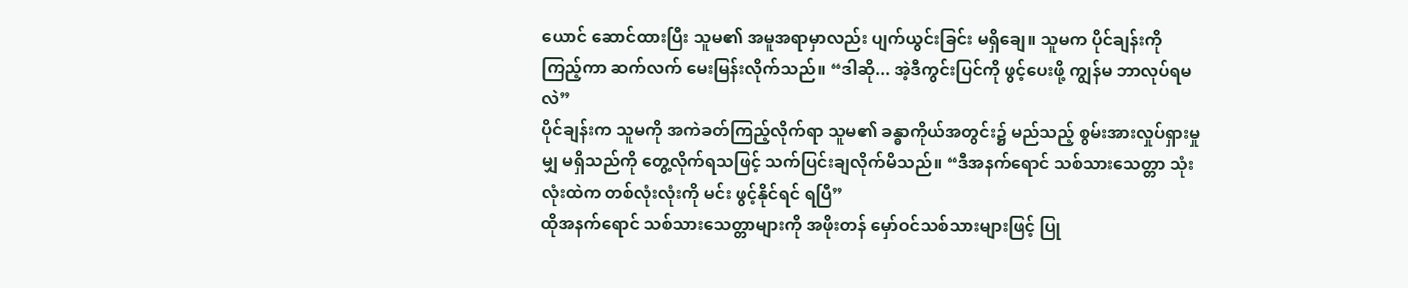ယောင် ဆောင်ထားပြီး သူမ၏ အမူအရာမှာလည်း ပျက်ယွင်းခြင်း မရှိချေ။ သူမက ပိုင်ချန်းကို ကြည့်ကာ ဆက်လက် မေးမြန်းလိုက်သည်။ “ဒါဆို... အဲ့ဒီကွင်းပြင်ကို ဖွင့်ပေးဖို့ ကျွန်မ ဘာလုပ်ရမလဲ”
ပိုင်ချန်းက သူမကို အကဲခတ်ကြည့်လိုက်ရာ သူမ၏ ခန္ဓာကိုယ်အတွင်း၌ မည်သည့် စွမ်းအားလှုပ်ရှားမှုမျှ မရှိသည်ကို တွေ့လိုက်ရသဖြင့် သက်ပြင်းချလိုက်မိသည်။ “ဒီအနက်ရောင် သစ်သားသေတ္တာ သုံးလုံးထဲက တစ်လုံးလုံးကို မင်း ဖွင့်နိုင်ရင် ရပြီ”
ထိုအနက်ရောင် သစ်သားသေတ္တာများကို အဖိုးတန် မှော်ဝင်သစ်သားများဖြင့် ပြု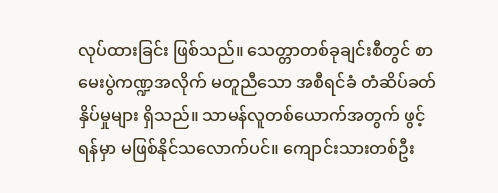လုပ်ထားခြင်း ဖြစ်သည်။ သေတ္တာတစ်ခုချင်းစီတွင် စာမေးပွဲကဏ္ဍအလိုက် မတူညီသော အစီရင်ခံ တံဆိပ်ခတ်နှိပ်မှုများ ရှိသည်။ သာမန်လူတစ်ယောက်အတွက် ဖွင့်ရန်မှာ မဖြစ်နိုင်သလောက်ပင်။ ကျောင်းသားတစ်ဦး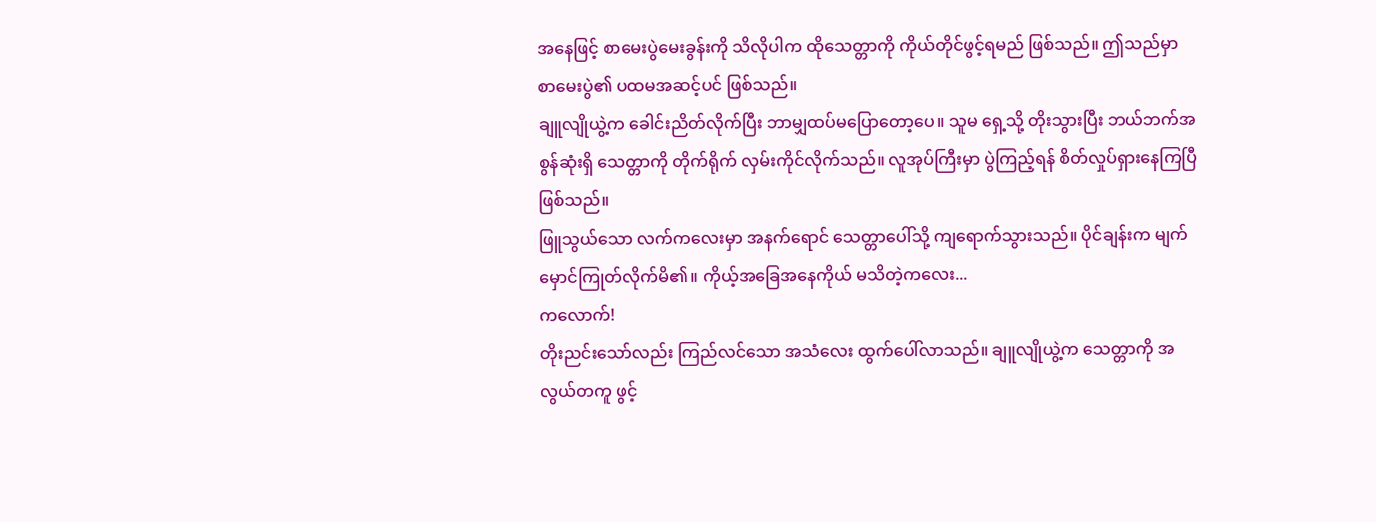အနေဖြင့် စာမေးပွဲမေးခွန်းကို သိလိုပါက ထိုသေတ္တာကို ကိုယ်တိုင်ဖွင့်ရမည် ဖြစ်သည်။ ဤသည်မှာ စာမေးပွဲ၏ ပထမအဆင့်ပင် ဖြစ်သည်။
ချူလျိုယွဲ့က ခေါင်းညိတ်လိုက်ပြီး ဘာမျှထပ်မပြောတော့ပေ။ သူမ ရှေ့သို့ တိုးသွားပြီး ဘယ်ဘက်အစွန်ဆုံးရှိ သေတ္တာကို တိုက်ရိုက် လှမ်းကိုင်လိုက်သည်။ လူအုပ်ကြီးမှာ ပွဲကြည့်ရန် စိတ်လှုပ်ရှားနေကြပြီ ဖြစ်သည်။
ဖြူသွယ်သော လက်ကလေးမှာ အနက်ရောင် သေတ္တာပေါ်သို့ ကျရောက်သွားသည်။ ပိုင်ချန်းက မျက်မှောင်ကြုတ်လိုက်မိ၏။ ကိုယ့်အခြေအနေကိုယ် မသိတဲ့ကလေး...
ကလောက်!
တိုးညင်းသော်လည်း ကြည်လင်သော အသံလေး ထွက်ပေါ်လာသည်။ ချူလျိုယွဲ့က သေတ္တာကို အလွယ်တကူ ဖွင့်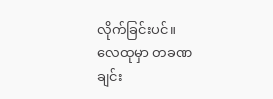လိုက်ခြင်းပင်။
လေထုမှာ တခဏချင်း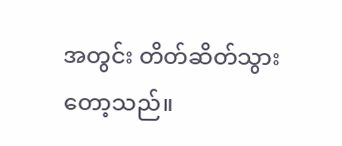အတွင်း တိတ်ဆိတ်သွားတော့သည်။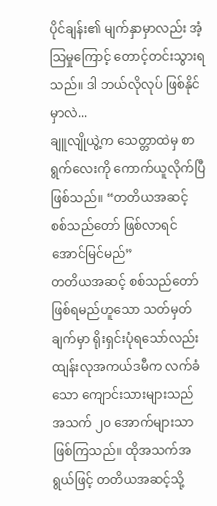ပိုင်ချန်း၏ မျက်နှာမှာလည်း အံ့သြမှုကြောင့် တောင့်တင်းသွားရသည်။ ဒါ ဘယ်လိုလုပ် ဖြစ်နိုင်မှာလဲ...
ချူလျိုယွဲ့က သေတ္တာထဲမှ စာရွက်လေးကို ကောက်ယူလိုက်ပြီ ဖြစ်သည်။ “တတိယအဆင့် စစ်သည်တော် ဖြစ်လာရင် အောင်မြင်မည်”
တတိယအဆင့် စစ်သည်တော် ဖြစ်ရမည်ဟူသော သတ်မှတ်ချက်မှာ ရိုးရှင်းပုံရသော်လည်း ထျန်းလုအကယ်ဒမီက လက်ခံသော ကျောင်းသားများသည် အသက် ၂၀ အောက်များသာ ဖြစ်ကြသည်။ ထိုအသက်အရွယ်ဖြင့် တတိယအဆင့်သို့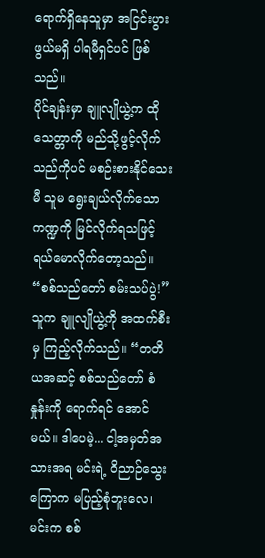ရောက်ရှိနေသူမှာ အငြင်းပွားဖွယ်မရှိ ပါရမီရှင်ပင် ဖြစ်သည်။
ပိုင်ချန်းမှာ ချူလျိုယွဲ့က ထိုသေတ္တာကို မည်သို့ဖွင့်လိုက်သည်ကိုပင် မစဉ်းစားနိုင်သေးမီ သူမ ရွေးချယ်လိုက်သော ကဏ္ဍကို မြင်လိုက်ရသဖြင့် ရယ်မောလိုက်တော့သည်။
“စစ်သည်တော် စမ်းသပ်ပွဲ!” သူက ချူလျိုယွဲ့ကို အထက်စီးမှ ကြည့်လိုက်သည်။ “တတိယအဆင့် စစ်သည်တော် စံနှုန်းကို ရောက်ရင် အောင်မယ်။ ဒါပေမဲ့... ငါ့အမှတ်အသားအရ မင်းရဲ့ ဝိညာဉ်သွေးကြောက မပြည့်စုံဘူးလေ၊ မင်းက စစ်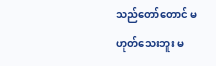သည်တော်တောင် မဟုတ်သေးဘူး မ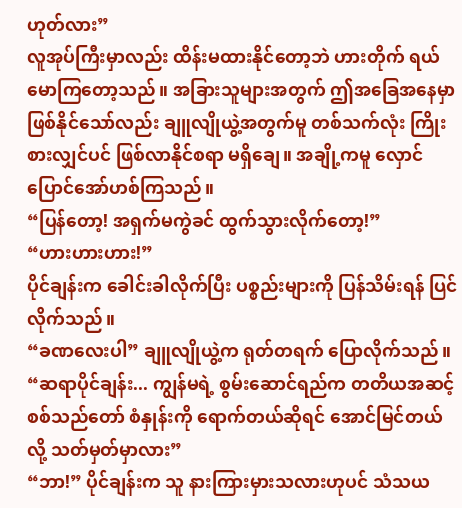ဟုတ်လား”
လူအုပ်ကြီးမှာလည်း ထိန်းမထားနိုင်တော့ဘဲ ဟားတိုက် ရယ်မောကြတော့သည်။ အခြားသူများအတွက် ဤအခြေအနေမှာ ဖြစ်နိုင်သော်လည်း ချူလျိုယွဲ့အတွက်မူ တစ်သက်လုံး ကြိုးစားလျှင်ပင် ဖြစ်လာနိုင်စရာ မရှိချေ။ အချို့ကမူ လှောင်ပြောင်အော်ဟစ်ကြသည်။
“ပြန်တော့! အရှက်မကွဲခင် ထွက်သွားလိုက်တော့!”
“ဟားဟားဟား!”
ပိုင်ချန်းက ခေါင်းခါလိုက်ပြီး ပစ္စည်းများကို ပြန်သိမ်းရန် ပြင်လိုက်သည်။
“ခဏလေးပါ” ချူလျိုယွဲ့က ရုတ်တရက် ပြောလိုက်သည်။ “ဆရာပိုင်ချန်း... ကျွန်မရဲ့ စွမ်းဆောင်ရည်က တတိယအဆင့် စစ်သည်တော် စံနှုန်းကို ရောက်တယ်ဆိုရင် အောင်မြင်တယ်လို့ သတ်မှတ်မှာလား”
“ဘာ!” ပိုင်ချန်းက သူ နားကြားမှားသလားဟုပင် သံသယ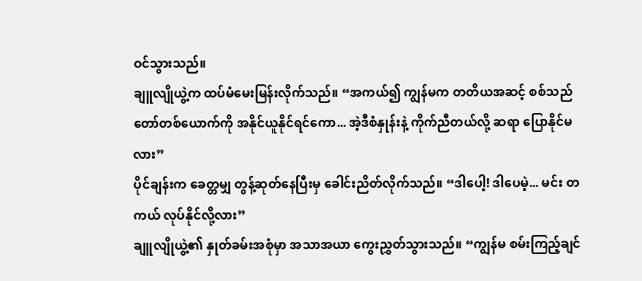ဝင်သွားသည်။
ချူလျိုယွဲ့က ထပ်မံမေးမြန်းလိုက်သည်။ “အကယ်၍ ကျွန်မက တတိယအဆင့် စစ်သည်တော်တစ်ယောက်ကို အနိုင်ယူနိုင်ရင်ကော... အဲ့ဒီစံနှုန်းနဲ့ ကိုက်ညီတယ်လို့ ဆရာ ပြောနိုင်မလား”
ပိုင်ချန်းက ခေတ္တမျှ တွန့်ဆုတ်နေပြီးမှ ခေါင်းညိတ်လိုက်သည်။ “ဒါပေါ့! ဒါပေမဲ့... မင်း တကယ် လုပ်နိုင်လို့လား”
ချူလျိုယွဲ့၏ နှုတ်ခမ်းအစုံမှာ အသာအယာ ကွေးညွှတ်သွားသည်။ “ကျွန်မ စမ်းကြည့်ချင်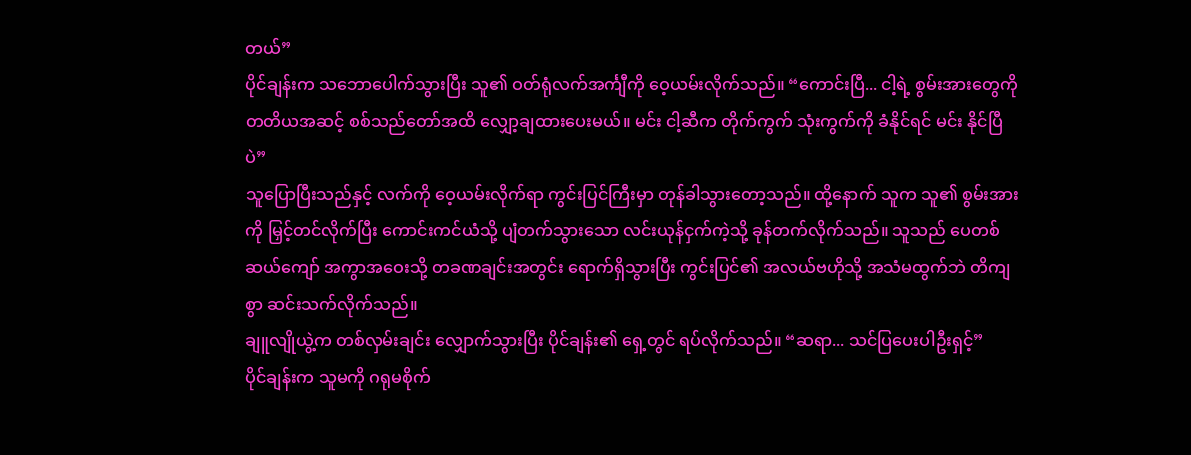တယ်”
ပိုင်ချန်းက သဘောပေါက်သွားပြီး သူ၏ ဝတ်ရုံလက်အင်္ကျီကို ဝေ့ယမ်းလိုက်သည်။ “ကောင်းပြီ... ငါ့ရဲ့ စွမ်းအားတွေကို တတိယအဆင့် စစ်သည်တော်အထိ လျှော့ချထားပေးမယ်။ မင်း ငါ့ဆီက တိုက်ကွက် သုံးကွက်ကို ခံနိုင်ရင် မင်း နိုင်ပြီပဲ”
သူပြောပြီးသည်နှင့် လက်ကို ဝေ့ယမ်းလိုက်ရာ ကွင်းပြင်ကြီးမှာ တုန်ခါသွားတော့သည်။ ထို့နောက် သူက သူ၏ စွမ်းအားကို မြှင့်တင်လိုက်ပြီး ကောင်းကင်ယံသို့ ပျံတက်သွားသော လင်းယုန်ငှက်ကဲ့သို့ ခုန်တက်လိုက်သည်။ သူသည် ပေတစ်ဆယ်ကျော် အကွာအဝေးသို့ တခဏချင်းအတွင်း ရောက်ရှိသွားပြီး ကွင်းပြင်၏ အလယ်ဗဟိုသို့ အသံမထွက်ဘဲ တိကျစွာ ဆင်းသက်လိုက်သည်။
ချူလျိုယွဲ့က တစ်လှမ်းချင်း လျှောက်သွားပြီး ပိုင်ချန်း၏ ရှေ့တွင် ရပ်လိုက်သည်။ “ဆရာ... သင်ပြပေးပါဦးရှင့်”
ပိုင်ချန်းက သူမကို ဂရုမစိုက်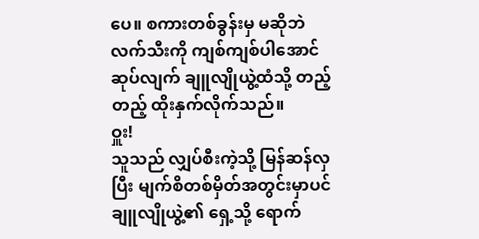ပေ။ စကားတစ်ခွန်းမှ မဆိုဘဲ လက်သီးကို ကျစ်ကျစ်ပါအောင် ဆုပ်လျက် ချူလျိုယွဲ့ထံသို့ တည့်တည့် ထိုးနှက်လိုက်သည်။
ဝှူး!
သူသည် လျှပ်စီးကဲ့သို့ မြန်ဆန်လှပြီး မျက်စိတစ်မှိတ်အတွင်းမှာပင် ချူလျိုယွဲ့၏ ရှေ့သို့ ရောက်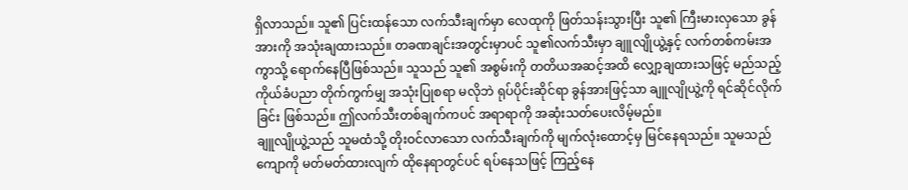ရှိလာသည်။ သူ၏ ပြင်းထန်သော လက်သီးချက်မှာ လေထုကို ဖြတ်သန်းသွားပြီး သူ၏ ကြီးမားလှသော ခွန်အားကို အသုံးချထားသည်။ တခဏချင်းအတွင်းမှာပင် သူ၏လက်သီးမှာ ချူလျိုယွဲ့နှင့် လက်တစ်ကမ်းအကွာသို့ ရောက်နေပြီဖြစ်သည်။ သူသည် သူ၏ အစွမ်းကို တတိယအဆင့်အထိ လျှော့ချထားသဖြင့် မည်သည့် ကိုယ်ခံပညာ တိုက်ကွက်မျှ အသုံးပြုစရာ မလိုဘဲ ရုပ်ပိုင်းဆိုင်ရာ ခွန်အားဖြင့်သာ ချူလျိုယွဲ့ကို ရင်ဆိုင်လိုက်ခြင်း ဖြစ်သည်။ ဤလက်သီးတစ်ချက်ကပင် အရာရာကို အဆုံးသတ်ပေးလိမ့်မည်။
ချူလျိုယွဲ့သည် သူမထံသို့ တိုးဝင်လာသော လက်သီးချက်ကို မျက်လုံးထောင့်မှ မြင်နေရသည်။ သူမသည် ကျောကို မတ်မတ်ထားလျက် ထိုနေရာတွင်ပင် ရပ်နေသဖြင့် ကြည့်နေ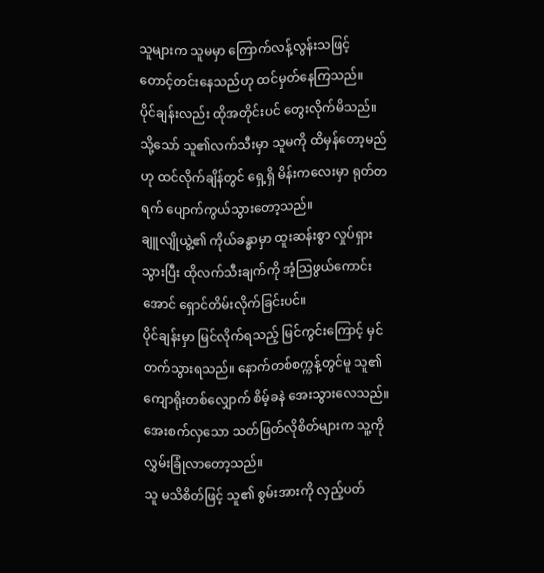သူများက သူမမှာ ကြောက်လန့်လွန်းသဖြင့် တောင့်တင်းနေသည်ဟု ထင်မှတ်နေကြသည်။
ပိုင်ချန်းလည်း ထိုအတိုင်းပင် တွေးလိုက်မိသည်။ သို့သော် သူ၏လက်သီးမှာ သူမကို ထိမှန်တော့မည်ဟု ထင်လိုက်ချိန်တွင် ရှေ့ရှိ မိန်းကလေးမှာ ရုတ်တရက် ပျောက်ကွယ်သွားတော့သည်။
ချူလျိုယွဲ့၏ ကိုယ်ခန္ဓာမှာ ထူးဆန်းစွာ လှုပ်ရှားသွားပြီး ထိုလက်သီးချက်ကို အံ့သြဖွယ်ကောင်းအောင် ရှောင်တိမ်းလိုက်ခြင်းပင်။
ပိုင်ချန်းမှာ မြင်လိုက်ရသည့် မြင်ကွင်းကြောင့် မှင်တက်သွားရသည်။ နောက်တစ်စက္ကန့်တွင်မူ သူ၏ ကျောရိုးတစ်လျှောက် စိမ့်ခနဲ အေးသွားလေသည်။ အေးစက်လှသော သတ်ဖြတ်လိုစိတ်များက သူ့ကို လွှမ်းခြုံလာတော့သည်။
သူ မသိစိတ်ဖြင့် သူ၏ စွမ်းအားကို လှည့်ပတ်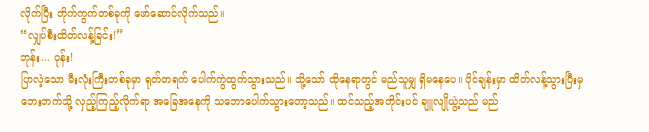လိုက်ပြီး တိုက်ကွက်တစ်ခုကို ဖော်ဆောင်လိုက်သည်။
“လျှပ်စီးထိတ်လန့်ခြင်း!”
ဘုန်း... ဝုန်း!
ပြာလဲ့သော မီးလုံးကြီးတစ်ခုမှာ ရုတ်တရက် ပေါက်ကွဲထွက်သွားသည်။ သို့သော် ထိုနေရာတွင် မည်သူမျှ ရှိမနေပေ။ ပိုင်ချန်းမှာ ထိတ်လန့်သွားပြီးမှ ဘေးဘက်သို့ လှည့်ကြည့်လိုက်ရာ အခြေအနေကို သဘောပေါက်သွားတော့သည်။ ထင်သည့်အတိုင်းပင် ချူလျိုယွဲ့သည် မည်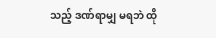သည့် ဒဏ်ရာမျှ မရဘဲ ထို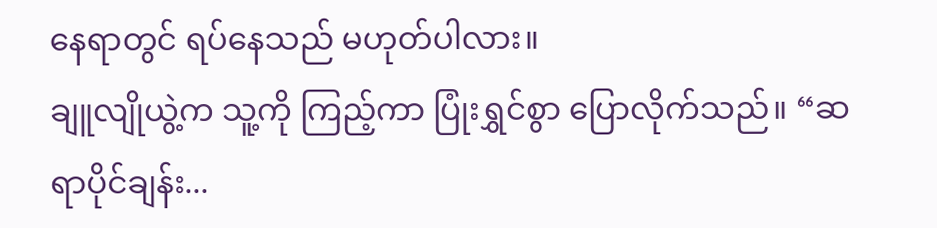နေရာတွင် ရပ်နေသည် မဟုတ်ပါလား။
ချူလျိုယွဲ့က သူ့ကို ကြည့်ကာ ပြုံးရွှင်စွာ ပြောလိုက်သည်။ “ဆရာပိုင်ချန်း...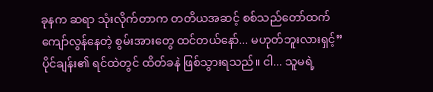ခုနက ဆရာ သုံးလိုက်တာက တတိယအဆင့် စစ်သည်တော်ထက် ကျော်လွန်နေတဲ့ စွမ်းအားတွေ ထင်တယ်နော်... မဟုတ်ဘူးလားရှင့်”
ပိုင်ချန်း၏ ရင်ထဲတွင် ထိတ်ခနဲ ဖြစ်သွားရသည်။ ငါ... သူမရဲ့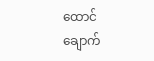ထောင်ချောက်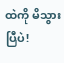ထဲကို မိသွားပြီပဲ!